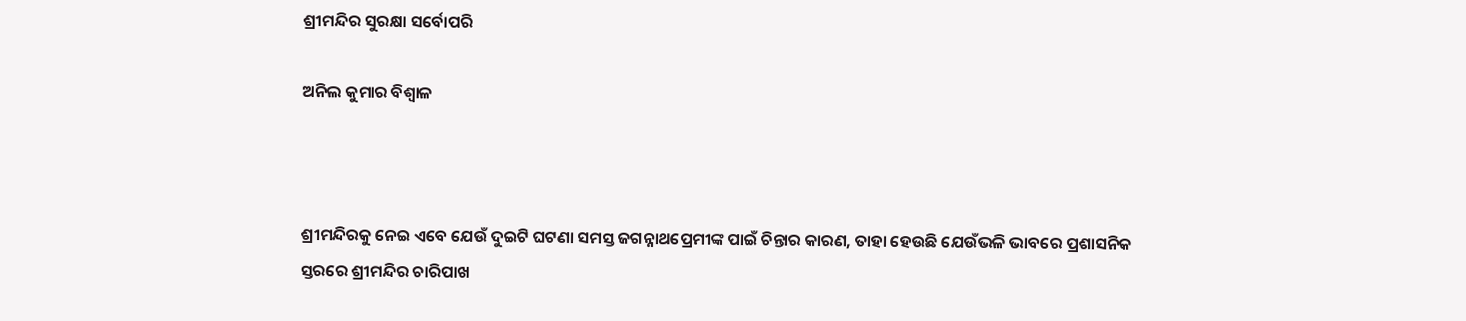ଶ୍ରୀମନ୍ଦିର ସୁରକ୍ଷା ସର୍ବୋପରି

ଅନିଲ କୁମାର ବିଶ୍ୱାଳ



ଶ୍ରୀମନ୍ଦିରକୁ ନେଇ ଏବେ ଯେଉଁ ଦୁଇଟି ଘଟଣା ସମସ୍ତ ଜଗନ୍ନାଥପ୍ରେମୀଙ୍କ ପାଇଁ ଚିନ୍ତାର କାରଣ, ତାହା ହେଉଛି ଯେଉଁଭଳି ଭାବରେ ପ୍ରଶାସନିକ ସ୍ତରରେ ଶ୍ରୀମନ୍ଦିର ଚାରିପାଖ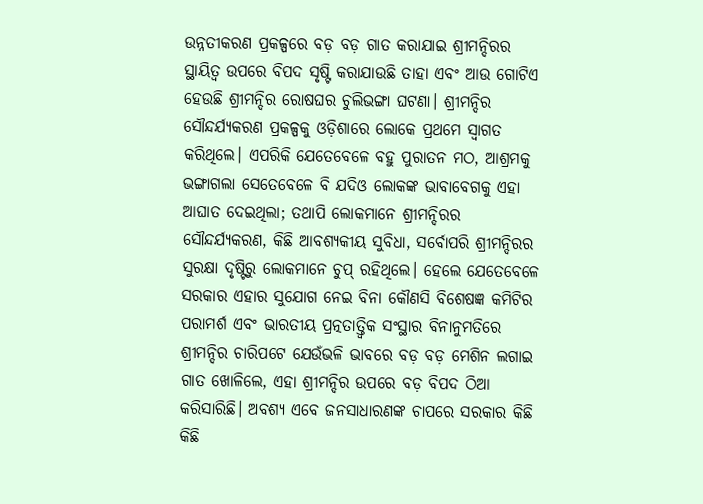ଉନ୍ନତୀକରଣ ପ୍ରକଳ୍ପରେ ବଡ଼ ବଡ଼ ଗାତ କରାଯାଇ ଶ୍ରୀମନ୍ଦିରର ସ୍ଥାୟିତ୍ୱ ଉପରେ ବିପଦ ସୃଷ୍ଟି କରାଯାଉଛି ତାହା ଏବଂ ଆଉ ଗୋଟିଏ ହେଉଛି ଶ୍ରୀମନ୍ଦିର ରୋଷଘର ଚୁଲିଭଙ୍ଗା ଘଟଣା। ଶ୍ରୀମନ୍ଦିର ସୌନ୍ଦର୍ଯ୍ୟକରଣ ପ୍ରକଳ୍ପକୁ ଓଡ଼ିଶାରେ ଲୋକେ ପ୍ରଥମେ ସ୍ବାଗତ କରିଥିଲେ। ଏପରିକି ଯେତେବେଳେ ବହୁ ପୁରାତନ ମଠ, ଆଶ୍ରମକୁ ଭଙ୍ଗାଗଲା ସେତେବେଳେ ବି ଯଦିଓ ଲୋକଙ୍କ ଭାବାବେଗକୁ ଏହା ଆଘାତ ଦେଇଥିଲା; ତଥାପି ଲୋକମାନେ ଶ୍ରୀମନ୍ଦିରର ସୌନ୍ଦର୍ଯ୍ୟକରଣ, କିଛି ଆବଶ୍ୟକୀୟ ସୁବିଧା, ସର୍ବୋପରି ଶ୍ରୀମନ୍ଦିରର ସୁରକ୍ଷା ଦୃଷ୍ଟିରୁ ଲୋକମାନେ ଚୁପ୍‌ ରହିଥିଲେ। ହେଲେ ଯେତେବେଳେ ସରକାର ଏହାର ସୁଯୋଗ ନେଇ ବିନା କୌଣସି ବିଶେଷଜ୍ଞ କମିଟିର ପରାମର୍ଶ ଏବଂ ଭାରତୀୟ ପ୍ରତ୍ନତାତ୍ତ୍ୱିକ ସଂସ୍ଥାର ବିନାନୁମତିରେ ଶ୍ରୀମନ୍ଦିର ଚାରିପଟେ ଯେଉଁଭଳି ଭାବରେ ବଡ଼ ବଡ଼ ମେଶିନ ଲଗାଇ ଗାତ ଖୋଳିଲେ, ଏହା ଶ୍ରୀମନ୍ଦିର ଉପରେ ବଡ଼ ବିପଦ ଠିଆ କରିସାରିଛି। ଅବଶ୍ୟ ଏବେ ଜନସାଧାରଣଙ୍କ ଚାପରେ ସରକାର କିଛି କିଛି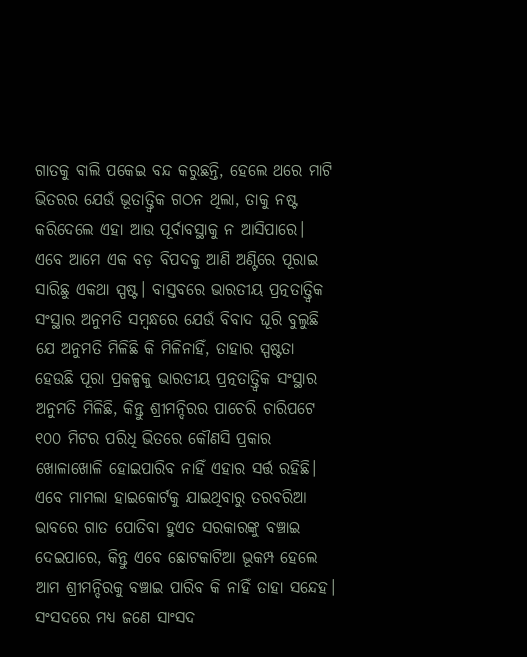ଗାତକୁ ବାଲି ପକେଇ ବନ୍ଦ କରୁଛନ୍ତି, ହେଲେ ଥରେ ମାଟି ଭିତରର ଯେଉଁ ଭୂତାତ୍ତ୍ୱିକ ଗଠନ ଥିଲା, ତାକୁ ନଷ୍ଟ କରିଦେଲେ ଏହା ଆଉ ପୂର୍ବାବସ୍ଥାକୁ ନ ଆସିପାରେ। ଏବେ ଆମେ ଏକ ବଡ଼ ବିପଦକୁ ଆଣି ଅଣ୍ଟିରେ ପୂରାଇ ସାରିଛୁ ଏକଥା ସ୍ପଷ୍ଟ। ବାସ୍ତବରେ ଭାରତୀୟ ପ୍ରତ୍ନତାତ୍ତ୍ୱିକ ସଂସ୍ଥାର ଅନୁମତି ସମ୍ବନ୍ଧରେ ଯେଉଁ ବିବାଦ ଘୂରି ବୁଲୁଛି ଯେ ଅନୁମତି ମିଳିଛି କି ମିଳିନାହିଁ, ତାହାର ସ୍ପଷ୍ଟତା ହେଉଛି ପୂରା ପ୍ରକଳ୍ପକୁ ଭାରତୀୟ ପ୍ରତ୍ନତାତ୍ତ୍ୱିକ ସଂସ୍ଥାର ଅନୁମତି ମିଳିଛି, କିନ୍ତୁ ଶ୍ରୀମନ୍ଦିରର ପାଚେରି ଚାରିପଟେ ୧୦୦ ମିଟର ପରିଧି ଭିତରେ କୌଣସି ପ୍ରକାର ଖୋଳାଖୋଳି ହୋଇପାରିବ ନାହିଁ ଏହାର ସର୍ତ୍ତ ରହିଛି। ଏବେ ମାମଲା ହାଇକୋର୍ଟକୁ ଯାଇଥିବାରୁ ତରବରିଆ ଭାବରେ ଗାତ ପୋତିବା ହୁଏତ ସରକାରଙ୍କୁ ବଞ୍ଚାଇ ଦେଇପାରେ, କିନ୍ତୁ ଏବେ ଛୋଟକାଟିଆ ଭୂକମ୍ପ ହେଲେ ଆମ ଶ୍ରୀମନ୍ଦିରକୁ ବଞ୍ଚାଇ ପାରିବ କି ନାହିଁ ତାହା ସନ୍ଦେହ। ସଂସଦରେ ମଧ୍ୟ ଜଣେ ସାଂସଦ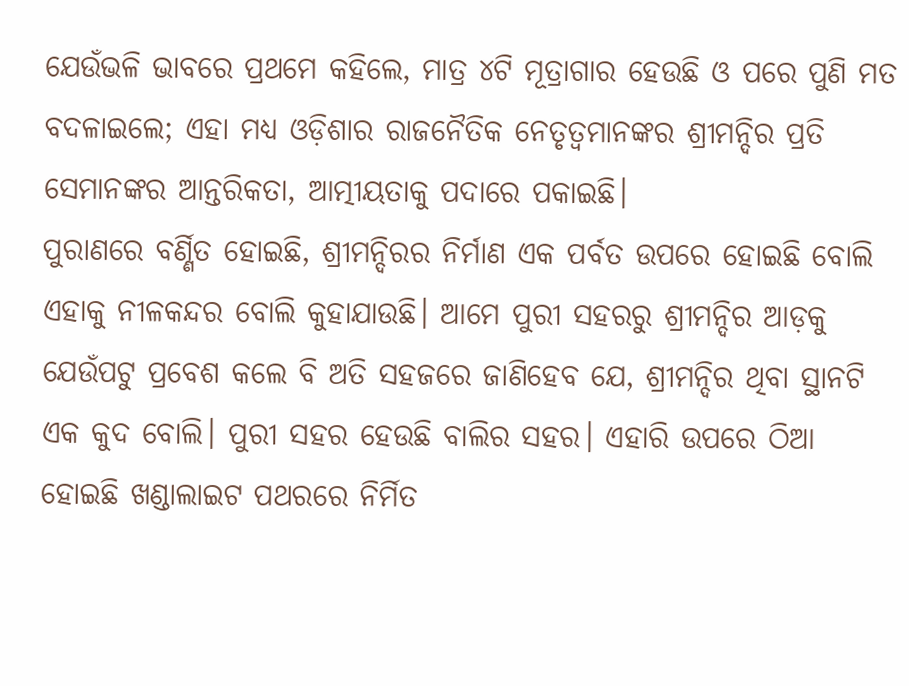ଯେଉଁଭଳି ଭାବରେ ପ୍ରଥମେ କହିଲେ, ମାତ୍ର ୪ଟି ମୂତ୍ରାଗାର ହେଉଛି ଓ ପରେ ପୁଣି ମତ ବଦଳାଇଲେ; ଏହା ମଧ୍ୟ ଓଡ଼ିଶାର ରାଜନୈତିକ ନେତୃତ୍ୱମାନଙ୍କର ଶ୍ରୀମନ୍ଦିର ପ୍ରତି ସେମାନଙ୍କର ଆନ୍ତରିକତା, ଆତ୍ମୀୟତାକୁ ପଦାରେ ପକାଇଛି।
ପୁରାଣରେ ବର୍ଣ୍ଣିତ ହୋଇଛି, ଶ୍ରୀମନ୍ଦିରର ନିର୍ମାଣ ଏକ ପର୍ବତ ଉପରେ ହୋଇଛି ବୋଲି ଏହାକୁ ନୀଳକନ୍ଦର ବୋଲି କୁହାଯାଉଛି। ଆମେ ପୁରୀ ସହରରୁ ଶ୍ରୀମନ୍ଦିର ଆଡ଼କୁ ଯେଉଁପଟୁ ପ୍ରବେଶ କଲେ ବି ଅତି ସହଜରେ ଜାଣିହେବ ଯେ, ଶ୍ରୀମନ୍ଦିର ଥିବା ସ୍ଥାନଟି ଏକ କୁଦ ବୋଲି। ପୁରୀ ସହର ହେଉଛି ବାଲିର ସହର। ଏହାରି ଉପରେ ଠିଆ ହୋଇଛି ଖଣ୍ଡାଲାଇଟ ପଥରରେ ନିର୍ମିତ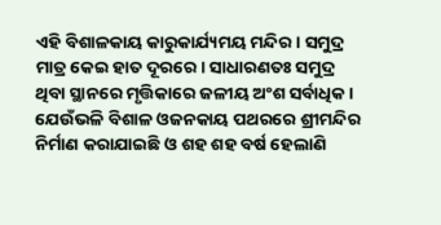ଏହି ବିଶାଳକାୟ କାରୁକାର୍ଯ୍ୟମୟ ମନ୍ଦିର। ସମୁଦ୍ର ମାତ୍ର କେଇ ହାତ ଦୂରରେ। ସାଧାରଣତଃ ସମୁଦ୍ର ଥିବା ସ୍ଥାନରେ ମୃତ୍ତିକାରେ ଜଳୀୟ ଅଂଶ ସର୍ବାଧିକ। ଯେଉଁଭଳି ବିଶାଳ ଓଜନକାୟ ପଥରରେ ଶ୍ରୀମନ୍ଦିର ନିର୍ମାଣ କରାଯାଇଛି ଓ ଶହ ଶହ ବର୍ଷ ହେଲାଣି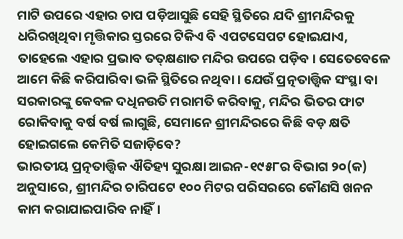ମାଟି ଉପରେ ଏହାର ଚାପ ପଡ଼ିଆସୁଛି ସେହି ସ୍ଥିତିରେ ଯଦି ଶ୍ରୀମନ୍ଦିରକୁ ଧରିରଖିଥିବା ମୃତ୍ତିକାର ସ୍ତରରେ ଟିକିଏ ବି ଏପଟସେପଟ ହୋଇଯାଏ, ତାହେଲେ ଏହାର ପ୍ରଭାବ ତତ୍‌କ୍ଷଣାତ ମନ୍ଦିର ଉପରେ ପଡ଼ିବ। ସେତେବେଳେ ଆମେ କିଛି କରିପାରିବା ଭଳି ସ୍ଥିତିରେ ନଥିବା। ଯେଉଁ ପ୍ରତ୍ନତାତ୍ତ୍ୱିକ ସଂସ୍ଥା ବା ସରକାରଙ୍କୁ କେବଳ ଦଧିନଉତି ମରାମତି କରିବାକୁ, ମନ୍ଦିର ଭିତର ଫାଟ ରୋକିବାକୁ ବର୍ଷ ବର୍ଷ ଲାଗୁଛି, ସେମାନେ ଶ୍ରୀମନ୍ଦିରରେ କିଛି ବଡ଼ କ୍ଷତି ହୋଇଗଲେ କେମିତି ସଜାଡ଼ିବେ?
ଭାରତୀୟ ପ୍ରତ୍ନତାତ୍ତ୍ୱିକ ଐତିହ୍ୟ ସୁରକ୍ଷା ଆଇନ-୧୯୫୮ର ବିଭାଗ ୨୦(କ) ଅନୁସାରେ, ଶ୍ରୀମନ୍ଦିର ଚାରିପଟେ ୧୦୦ ମିଟର ପରିସରରେ କୌଣସି ଖନନ କାମ କରାଯାଇପାରିବ ନାହିଁ।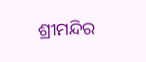ଶ୍ରୀମନ୍ଦିର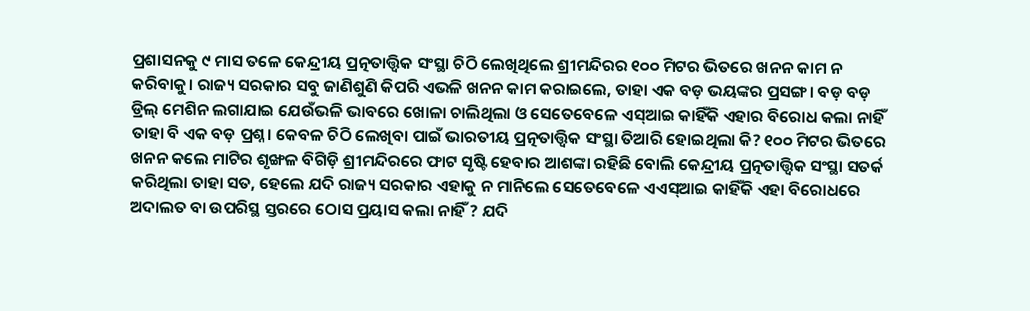ପ୍ରଶାସନକୁ ୯ ମାସ ତଳେ କେନ୍ଦ୍ରୀୟ ପ୍ରତ୍ନତାତ୍ତ୍ୱିକ ସଂସ୍ଥା ଚିଠି ଲେଖିଥିଲେ ଶ୍ରୀମନ୍ଦିରର ୧୦୦ ମିଟର ଭିତରେ ଖନନ କାମ ନ କରିବାକୁ। ରାଜ୍ୟ ସରକାର ସବୁ ଜାଣିଶୁଣି କିପରି ଏଭଳି ଖନନ କାମ କରାଇଲେ, ତାହା ଏକ ବଡ଼ ଭୟଙ୍କର ପ୍ରସଙ୍ଗ। ବଡ଼ ବଡ଼ ଡ୍ରିଲ୍‌ ମେଶିନ ଲଗାଯାଇ ଯେଉଁଭଳି ଭାବରେ ଖୋଳା ଚାଲିଥିଲା ଓ ସେତେବେଳେ ଏସ୍‌ଆଇ କାହିଁକି ଏହାର ବିରୋଧ କଲା ନାହିଁ ତାହା ବି ଏକ ବଡ଼ ପ୍ରଶ୍ନ। କେବଳ ଚିଠି ଲେଖିବା ପାଇଁ ଭାରତୀୟ ପ୍ରତ୍ନତାତ୍ତ୍ୱିକ ସଂସ୍ଥା ତିଆରି ହୋଇଥିଲା କି? ୧୦୦ ମିଟର ଭିତରେ ଖନନ କଲେ ମାଟିର ଶୃଙ୍ଖଳ ବିଗିଡ଼ି ଶ୍ରୀମନ୍ଦିରରେ ଫାଟ ସୃଷ୍ଟି ହେବାର ଆଶଙ୍କା ରହିଛି ବୋଲି କେନ୍ଦ୍ରୀୟ ପ୍ରତ୍ନତାତ୍ତ୍ୱିକ ସଂସ୍ଥା ସତର୍କ କରିଥିଲା ତାହା ସତ, ହେଲେ ଯଦି ରାଜ୍ୟ ସରକାର ଏହାକୁ ନ ମାନିଲେ ସେତେବେଳେ ଏଏସ୍‌ଆଇ କାହିଁକି ଏହା ବିରୋଧରେ ଅଦାଲତ ବା ଉପରିସ୍ଥ ସ୍ତରରେ ଠୋସ ପ୍ରୟାସ କଲା ନାହିଁ ? ଯଦି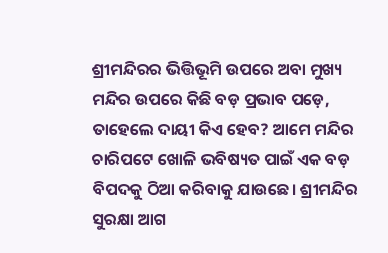ଶ୍ରୀମନ୍ଦିରର ଭିତ୍ତିଭୂମି ଉପରେ ଅବା ମୁଖ୍ୟ ମନ୍ଦିର ଉପରେ କିଛି ବଡ଼ ପ୍ରଭାବ ପଡ଼େ, ତାହେଲେ ଦାୟୀ କିଏ ହେବ? ଆମେ ମନ୍ଦିର ଚାରିପଟେ ଖୋଳି ଭବିଷ୍ୟତ ପାଇଁ ଏକ ବଡ଼ ବିପଦକୁ ଠିଆ କରିବାକୁ ଯାଉଛେ। ଶ୍ରୀମନ୍ଦିର ସୁରକ୍ଷା ଆଗ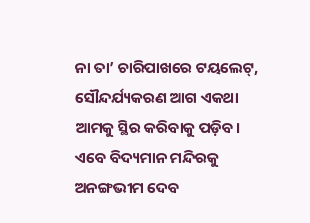ନା ତା’ ଚାରିପାଖରେ ଟୟଲେଟ୍‌, ସୌନ୍ଦର୍ଯ୍ୟକରଣ ଆଗ ଏକଥା ଆମକୁ ସ୍ଥିର କରିବାକୁ ପଡ଼ିବ।
ଏବେ ବିଦ୍ୟମାନ ମନ୍ଦିରକୁ ଅନଙ୍ଗଭୀମ ଦେବ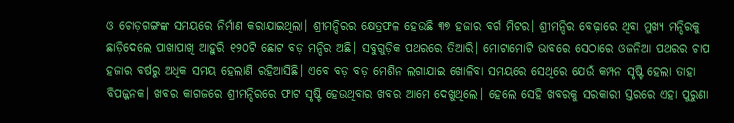ଓ ଚୋଡ଼ଗଙ୍ଗଙ୍କ ସମୟରେ ନିର୍ମାଣ କରାଯାଇଥିଲା। ଶ୍ରୀମନ୍ଦିରର କ୍ଷେତ୍ରଫଳ ହେଉଛି ୩୭ ହଜାର ବର୍ଗ ମିଟର। ଶ୍ରୀମନ୍ଦିର ବେଢ଼ାରେ ଥିବା ମୁଖ୍ୟ ମନ୍ଦିରକୁ ଛାଡ଼ିଦେଲେ ପାଖାପାଖି ଆହୁରି ୧୨୦ଟି ଛୋଟ ବଡ଼ ମନ୍ଦିର ଅଛି। ସବୁଗୁଡ଼ିକ ପଥରରେ ତିଆରି। ମୋଟାମୋଟି ଭାବରେ ସେଠାରେ ଓଜନିଆ ପଥରର ଚାପ ହଜାର ବର୍ଷରୁ ଅଧିକ ସମୟ ହେଲାଣି ରହିଆସିଛି। ଏବେ ବଡ଼ ବଡ଼ ମେଶିନ ଲଗାଯାଇ ଖୋଳିବା ସମୟରେ ସେଥିରେ ଯେଉଁ କମ୍ପନ ସୃଷ୍ଟି ହେଲା ତାହା ବିପଜ୍ଜନକ। ଖବର କାଗଜରେ ଶ୍ରୀମନ୍ଦିରରେ ଫାଟ ସୃଷ୍ଟି ହେଉଥିବାର ଖବର ଆମେ ଦେଖୁଥିଲେ। ହେଲେ ସେହି ଖବରକୁ ସରକାରୀ ସ୍ତରରେ ଏହା ପୁରୁଣା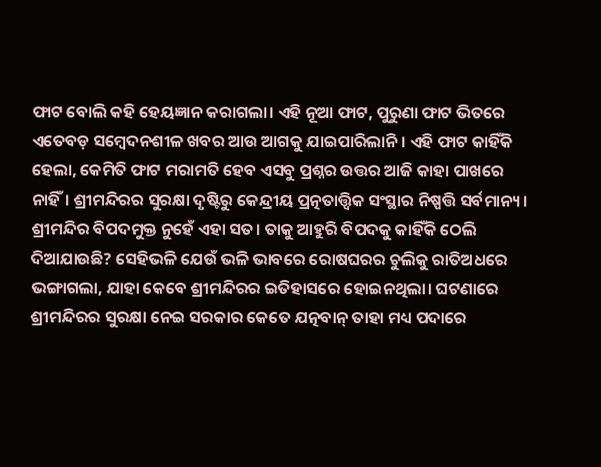ଫାଟ ବୋଲି କହି ହେୟଜ୍ଞାନ କରାଗଲା। ଏହି ନୂଆ ଫାଟ, ପୁରୁଣା ଫାଟ ଭିତରେ ଏତେବଡ଼ ସମ୍ବେଦନଶୀଳ ଖବର ଆଉ ଆଗକୁ ଯାଇପାରିଲାନି। ଏହି ଫାଟ କାହିଁକି ହେଲା, କେମିତି ଫାଟ ମରାମତି ହେବ ଏସବୁ ପ୍ରଶ୍ନର ଉତ୍ତର ଆଜି କାହା ପାଖରେ ନାହିଁ। ଶ୍ରୀମନ୍ଦିରର ସୁରକ୍ଷା ଦୃଷ୍ଟିରୁ କେନ୍ଦ୍ରୀୟ ପ୍ରତ୍ନତାତ୍ତ୍ୱିକ ସଂସ୍ଥାର ନିଷ୍ପତ୍ତି ସର୍ବମାନ୍ୟ।
ଶ୍ରୀମନ୍ଦିର ବିପଦମୁକ୍ତ ନୁହେଁ ଏହା ସତ। ତାକୁ ଆହୁରି ବିପଦକୁ କାହିଁକି ଠେଲି ଦିଆଯାଉଛି? ସେହିଭଳି ଯେଉଁ ଭଳି ଭାବରେ ରୋଷଘରର ଚୁଲିକୁ ରାତିଅଧରେ ଭଙ୍ଗାଗଲା, ଯାହା କେବେ ଶ୍ରୀମନ୍ଦିରର ଇତିହାସରେ ହୋଇନଥିଲା। ଘଟଣାରେ ଶ୍ରୀମନ୍ଦିରର ସୁରକ୍ଷା ନେଇ ସରକାର କେତେ ଯତ୍ନବାନ୍‌ ତାହା ମଧ୍ୟ ପଦାରେ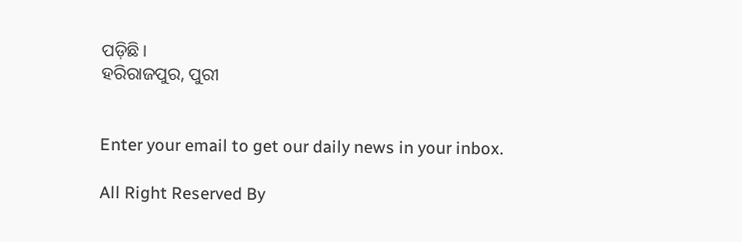ପଡ଼ିଛି।
ହରିରାଜପୁର, ପୁରୀ


Enter your email to get our daily news in your inbox.

All Right Reserved By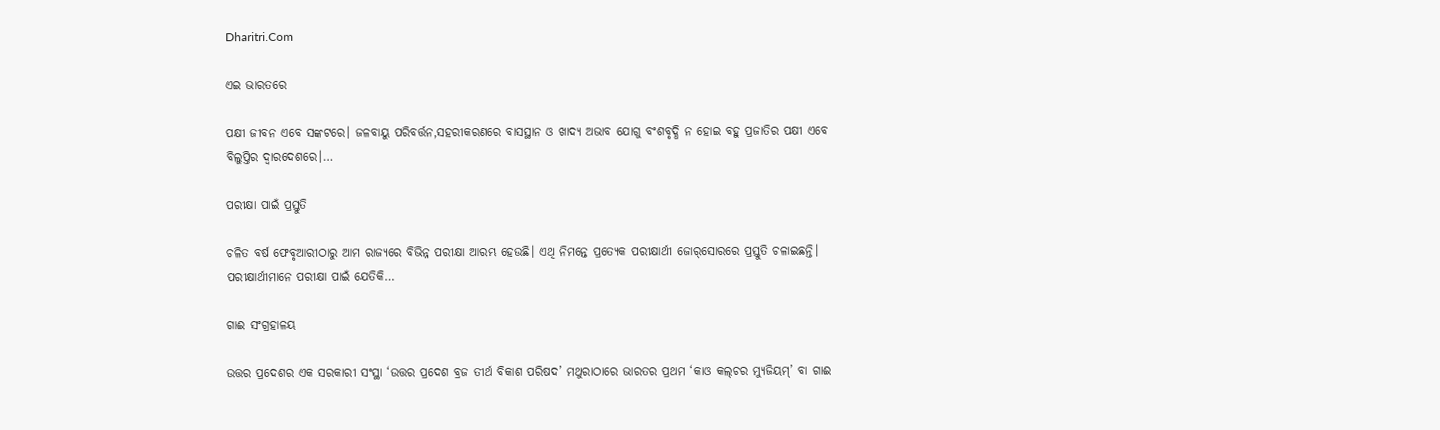Dharitri.Com

ଏଇ ଭାରତରେ

ପକ୍ଷୀ ଜୀବନ ଏବେ ସଙ୍କଟରେ। ଜଳବାୟୁ ପରିବର୍ତ୍ତନ,ସହରୀକରଣରେ ବାସସ୍ଥାନ ଓ ଖାଦ୍ୟ ଅଭାବ ଯୋଗୁ ବଂଶବୃଦ୍ଧି ନ ହୋଇ ବହୁ ପ୍ରଜାତିର ପକ୍ଷୀ ଏବେ ବିଲୁପ୍ତିର ଦ୍ୱାରଦେଶରେ।…

ପରୀକ୍ଷା ପାଇଁ ପ୍ରସ୍ତୁତି

ଚଳିତ ବର୍ଷ ଫେବୃଆରୀଠାରୁ ଆମ ରାଜ୍ୟରେ ବିଭିନ୍ନ ପରୀକ୍ଷା ଆରମ୍ଭ ହେଉଛି। ଏଥି ନିମନ୍ତେ ପ୍ରତ୍ୟେକ ପରୀକ୍ଷାର୍ଥୀ ଜୋର୍‌ସୋରରେ ପ୍ରସ୍ତୁତି ଚଳାଇଛନ୍ତି। ପରୀକ୍ଷାର୍ଥୀମାନେ ପରୀକ୍ଷା ପାଇଁ ଯେତିକି…

ଗାଈ ସଂଗ୍ରହାଳୟ

ଉତ୍ତର ପ୍ରଦେଶର ଏକ ସରକାରୀ ସଂସ୍ଥା ‘ଉତ୍ତର ପ୍ରଦେଶ ବ୍ରଜ ତୀର୍ଥ ବିକାଶ ପରିଷଦ’ ମଥୁରାଠାରେ ଭାରତର ପ୍ରଥମ ‘କାଓ କଲ୍‌ଚର ମ୍ୟୁଜିୟମ୍‌’ ବା ଗାଈ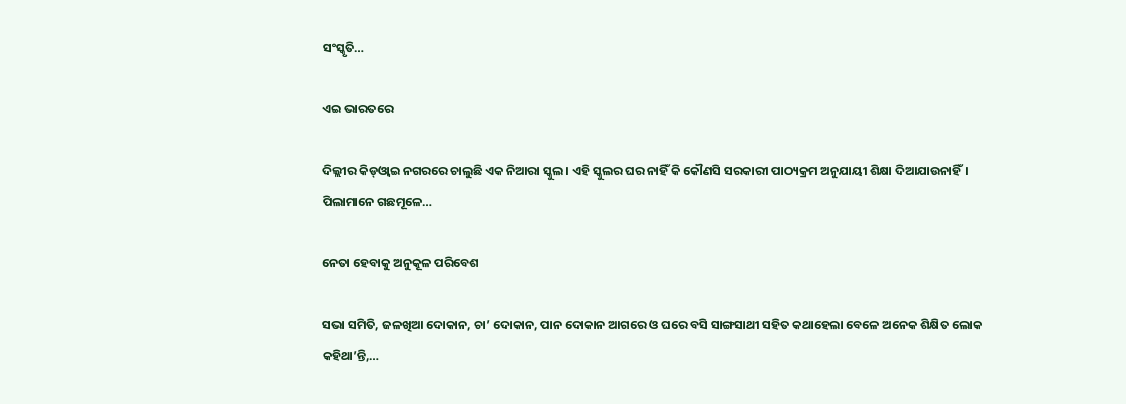ସଂସ୍କୃତି…

ଏଇ ଭାରତରେ

ଦିଲ୍ଲୀର କିଡ୍‌ଓ୍ବାଇ ନଗରରେ ଚାଲୁଛି ଏକ ନିଆରା ସ୍କୁଲ। ଏହି ସ୍କୁଲର ଘର ନାହିଁ କି କୌଣସି ସରକାରୀ ପାଠ୍ୟକ୍ରମ ଅନୁଯାୟୀ ଶିକ୍ଷା ଦିଆଯାଉନାହିଁ। ପିଲାମାନେ ଗଛମୂଳେ…

ନେତା ହେବାକୁ ଅନୁକୂଳ ପରିବେଶ

ସଭା ସମିତି, ଜଳଖିଆ ଦୋକାନ, ଚା’ ଦୋକାନ, ପାନ ଦୋକାନ ଆଗରେ ଓ ଘରେ ବସି ସାଙ୍ଗସାଥୀ ସହିତ କଥାହେଲା ବେଳେ ଅନେକ ଶିକ୍ଷିତ ଲୋକ କହିଥା’ନ୍ତି,…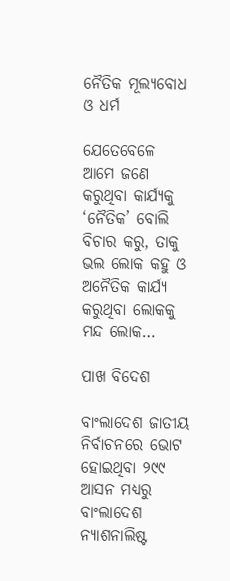ନୈତିକ ମୂଲ୍ୟବୋଧ ଓ ଧର୍ମ

ଯେତେବେଳେ ଆମେ ଜଣେ କରୁଥିବା କାର୍ଯ୍ୟକୁ ‘ନୈତିକ’ ବୋଲି ବିଚାର କରୁ, ତାକୁ ଭଲ ଲୋକ କହୁ ଓ ଅନୈତିକ କାର୍ଯ୍ୟ କରୁଥିବା ଲୋକକୁ ମନ୍ଦ ଲୋକ…

ପାଖ ବିଦେଶ

ବାଂଲାଦେଶ ଜାତୀୟ ନିର୍ବାଚନରେ ଭୋଟ ହୋଇଥିବା ୨୯୯ ଆସନ ମଧ୍ୟରୁ ବାଂଲାଦେଶ ନ୍ୟାଶନାଲିଷ୍ଟ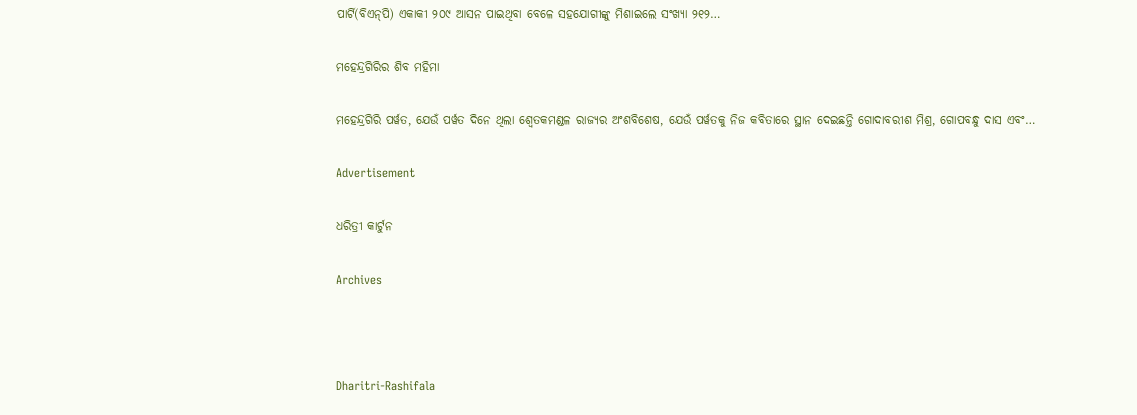ପାର୍ଟି(ବିଏନ୍‌ପି) ଏକାକୀ ୨୦୯ ଆସନ ପାଇଥିବା ବେଳେ ସହଯୋଗୀଙ୍କୁ ମିଶାଇଲେ ସଂଖ୍ୟା ୨୧୨…

ମହେନ୍ଦ୍ରଗିରିର ଶିବ ମହିମା

ମହେନ୍ଦ୍ରଗିରି ପର୍ୱତ, ଯେଉଁ ପର୍ୱତ ଦିନେ ଥିଲା ଶ୍ୱେତକମଣ୍ଡଳ ରାଜ୍ୟର ଅଂଶବିଶେଷ, ଯେଉଁ ପର୍ୱତକୁ ନିଜ କବିତାରେ ସ୍ଥାନ ଦେଇଛନ୍ତି ଗୋଦାବରୀଶ ମିଶ୍ର, ଗୋପବନ୍ଧୁ ଦାସ ଏବଂ…

Advertisement

ଧରିତ୍ରୀ କାର୍ଟୁନ

Archives



Dharitri-Rashifala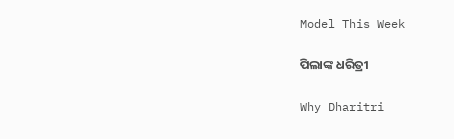Model This Week

ପିଲାଙ୍କ ଧରିତ୍ରୀ

Why Dharitri